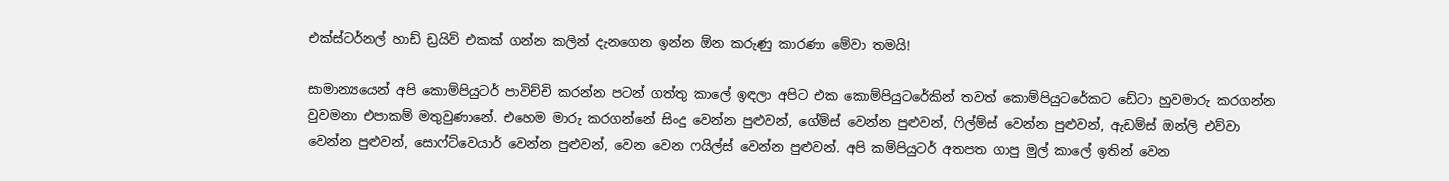එක්ස්ටර්නල් හාඩ් ඩ්‍රයිව් එකක් ගන්න කලින් දැනගෙන ඉන්න ඕන කරුණු කාරණා මේවා තමයි!

සාමාන්‍යයෙන් අපි කොම්පියුටර් පාවිච්චි කරන්න පටන් ගත්තු කාලේ ඉඳලා අපිට එක කොම්පියුටරේකින් තවත් කොම්පියුටරේකට ඩේටා හුවමාරු කරගන්න වුවමනා එපාකම් මතුවුණානේ. එහෙම මාරු කරගන්නේ සිංදු වෙන්න පුළුවන්, ගේම්ස් වෙන්න පුළුවන්, ෆිල්ම්ස් වෙන්න පුළුවන්, ඇඩම්ස් ඔන්ලි එව්වා වෙන්න පුළුවන්, සොෆ්ට්වෙයාර් වෙන්න පුළුවන්, වෙන වෙන ෆයිල්ස් වෙන්න පුළුවන්. අපි කම්පියුටර් අතපත ගාපු මුල් කාලේ ඉතින් වෙන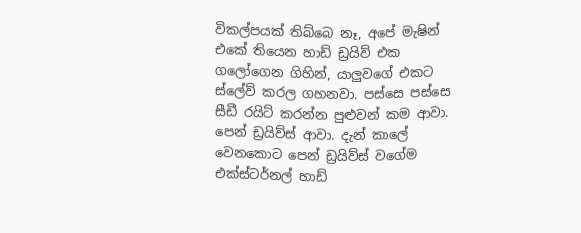විකල්පයක් තිබ්බෙ නෑ, අපේ මැෂින් එකේ තියෙන හාඩ් ඩ්‍රයිව් එක ගලෝගෙන ගිහින්, යාලුවගේ එකට ස්ලේව් කරල ගහනවා. පස්සෙ පස්සෙ සීඩී රයිට් කරන්න පුළුවන් කම ආවා. පෙන් ඩ්‍රයිව්ස් ආවා. දැන් කාලේ වෙනකොට පෙන් ඩ්‍රයිව්ස් වගේම එක්ස්ටර්නල් හාඩ්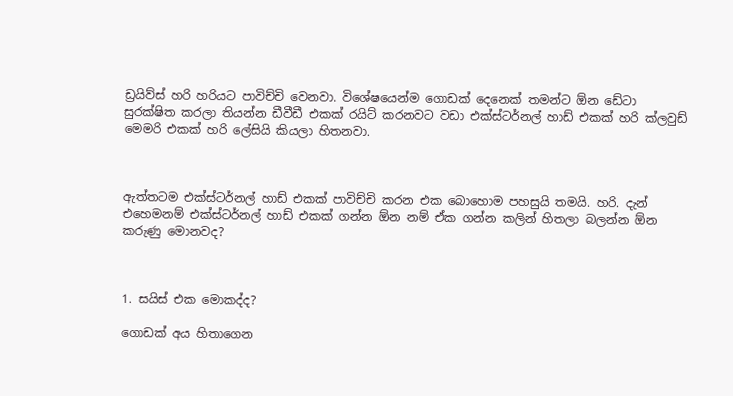ඩ්‍රයිව්ස් හරි හරියට පාවිච්චි වෙනවා. විශේෂයෙන්ම ගොඩක් දෙනෙක් තමන්ට ඕන ඩේටා සුරක්ෂිත කරලා තියන්න ඩීවීඩී එකක් රයිට් කරනවට වඩා එක්ස්ටර්නල් හාඩ් එකක් හරි ක්ලවුඩ් මෙමරි එකක් හරි ලේසියි කියලා හිතනවා.



ඇත්තටම එක්ස්ටර්නල් හාඩ් එකක් පාවිච්චි කරන එක බොහොම පහසුයි තමයි. හරි. දැන් එහෙමනම් එක්ස්ටර්නල් හාඩ් එකක් ගන්න ඕන නම් ඒක ගන්න කලින් හිතලා බලන්න ඕන කරුණු මොනවද?



1. සයිස් එක මොකද්ද?

ගොඩක් අය හිතාගෙන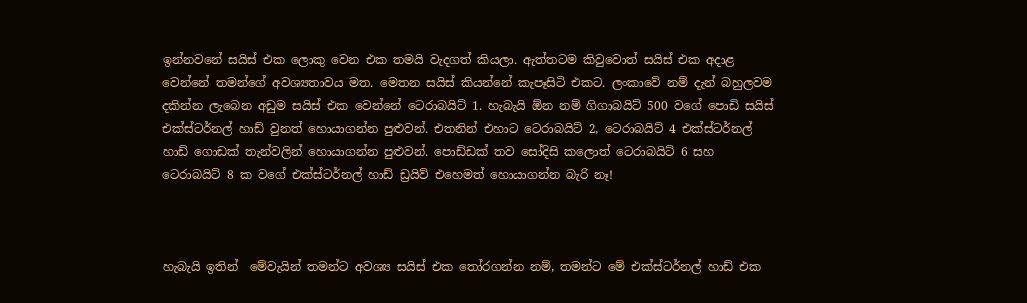ඉන්නවනේ සයිස් එක ලොකු වෙන එක තමයි වැදගත් කියලා. ඇත්තටම කිවුවොත් සයිස් එක අදාළ වෙන්නේ තමන්ගේ අවශ්‍යතාවය මත. මෙතන සයිස් කියන්නේ කැපෑසිටි එකට. ලංකාවේ නම් දැන් බහුලවම දකින්න ලැබෙන අඩුම සයිස් එක වෙන්නේ ටෙරාබයිට් 1. හැබැයි ඕන නම් ගිගාබයිට් 500 වගේ පොඩි සයිස් එක්ස්ටර්නල් හාඩ් වුනත් හොයාගන්න පුළුවන්. එතනින් එහාට ටෙරාබයිට් 2, ටෙරාබයිට් 4 එක්ස්ටර්නල් හාඩ් ගොඩක් තැන්වලින් හොයාගන්න පුළුවන්. පොඩ්ඩක් තව සෝදිසි කලොත් ටෙරාබයිට් 6 සහ ටෙරාබයිට් 8 ක වගේ එක්ස්ටර්නල් හාඩ් ඩ්‍රයිව් එහෙමත් හොයාගන්න බැරි නෑ!



හැබැයි ඉතින්  මේවැයින් තමන්ට අවශ්‍ය සයිස් එක තෝරගන්න නම්, තමන්ට මේ එක්ස්ටර්නල් හාඩ් එක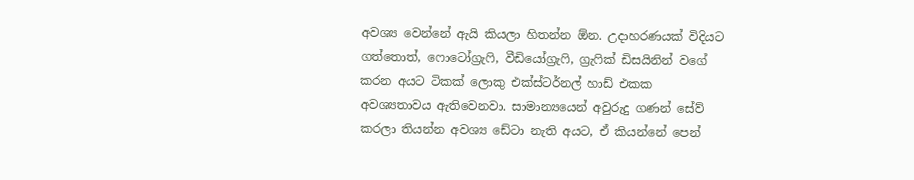අවශ්‍ය වෙන්නේ ඇයි කියලා හිතන්න ඕන. උදාහරණයක් විදියට ගත්තොත්, ෆොටෝග්‍රැෆි, වීඩියෝග්‍රැෆි, ග්‍රැෆික් ඩිසයිනින් වගේ කරන අයට ටිකක් ලොකු එක්ස්ටර්නල් හාඩ් එකක අවශ්‍යතාවය ඇතිවෙනවා. සාමාන්‍යයෙන් අවුරුදු ගණන් සේව් කරලා තියන්න අවශ්‍ය ඩේටා නැති අයට, ඒ කියන්නේ පෙන්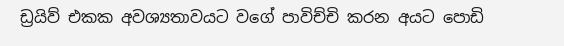ඩ්‍රයිව් එකක අවශ්‍යතාවයට වගේ පාවිච්චි කරන අයට පොඩි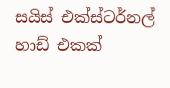සයිස් එක්ස්ටර්නල් හාඩ් එකක්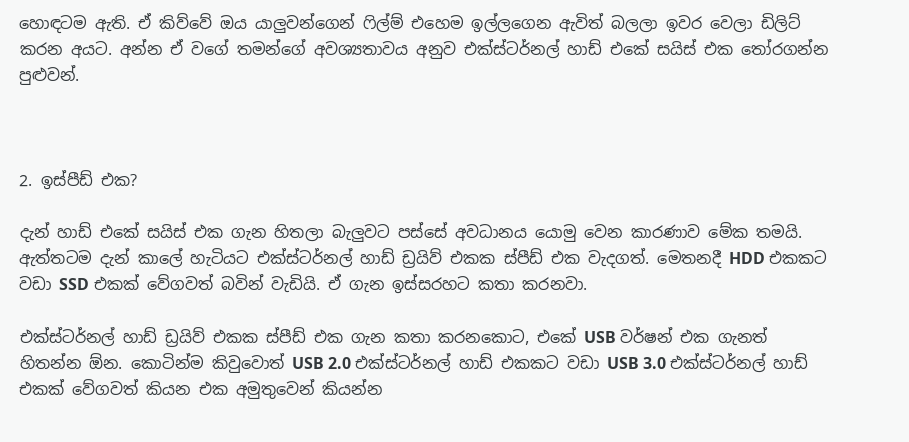හොඳටම ඇති. ඒ කිව්වේ ඔය යාලුවන්ගෙන් ෆිල්ම් එහෙම ඉල්ලගෙන ඇවිත් බලලා ඉවර වෙලා ඩිලිට් කරන අයට. අන්න ඒ වගේ තමන්ගේ අවශ්‍යතාවය අනුව එක්ස්ටර්නල් හාඩ් එකේ සයිස් එක තෝරගන්න පුළුවන්.



2. ඉස්පීඩ් එක?

දැන් හාඩ් එකේ සයිස් එක ගැන හිතලා බැලුවට පස්සේ අවධානය යොමු වෙන කාරණාව මේක තමයි. ඇත්තටම දැන් කාලේ හැටියට එක්ස්ටර්නල් හාඩ් ඩ්‍රයිව් එකක ස්පීඩ් එක වැදගත්. මෙතනදී HDD එකකට වඩා SSD එකක් වේගවත් බවින් වැඩියි. ඒ ගැන ඉස්සරහට කතා කරනවා.

එක්ස්ටර්නල් හාඩ් ඩ්‍රයිව් එකක ස්පීඩ් එක ගැන කතා කරනකොට, එකේ USB වර්ෂන් එක ගැනත් හිතන්න ඕන. කොටින්ම කිවුවොත් USB 2.0 එක්ස්ටර්නල් හාඩ් එකකට වඩා USB 3.0 එක්ස්ටර්නල් හාඩ් එකක් වේගවත් කියන එක අමුතුවෙන් කියන්න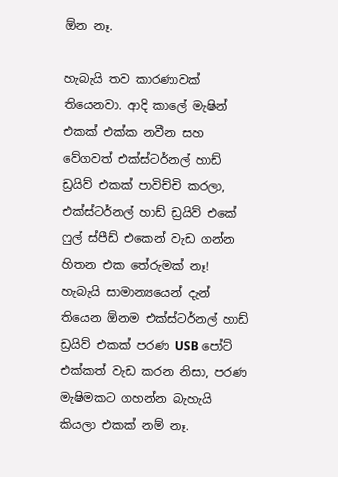ඕන නෑ.

හැබැයි තව කාරණාවක් තියෙනවා. ආදි කාලේ මැෂින් එකක් එක්ක නවීන සහ වේගවත් එක්ස්ටර්නල් හාඩ් ඩ්‍රයිව් එකක් පාවිච්චි කරලා, එක්ස්ටර්නල් හාඩ් ඩ්‍රයිව් එකේ ෆුල් ස්පීඩ් එකෙන් වැඩ ගන්න හිතන එක තේරුමක් නෑ! හැබැයි සාමාන්‍යයෙන් දැන් තියෙන ඕනම එක්ස්ටර්නල් හාඩ් ඩ්‍රයිව් එකක් පරණ USB පෝට් එක්කත් වැඩ කරන නිසා, පරණ මැෂිමකට ගහන්න බැහැයි කියලා එකක් නම් නෑ.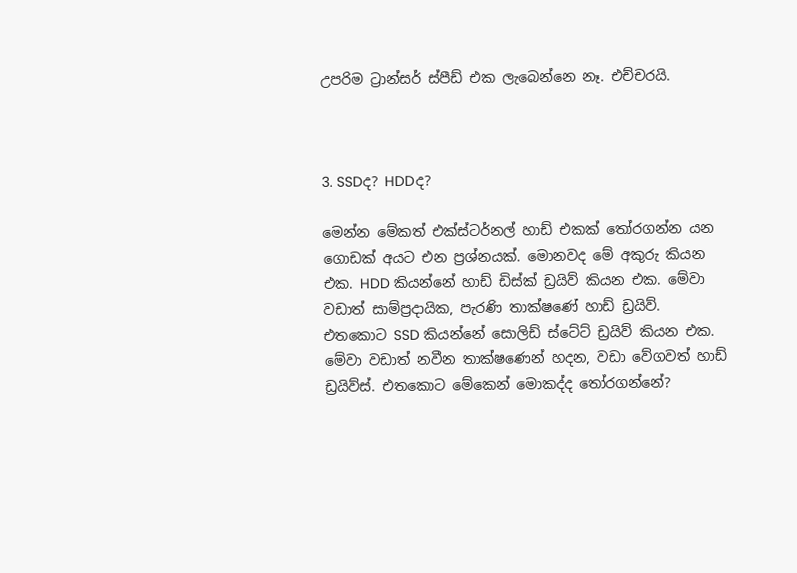උපරිම ට්‍රාන්සර් ස්පීඩ් එක ලැබෙන්නෙ නෑ. එච්චරයි.



3. SSDද? HDDද?

මෙන්න මේකත් එක්ස්ටර්නල් හාඩ් එකක් තෝරගන්න යන ගොඩක් අයට එන ප්‍රශ්නයක්. මොනවද මේ අකුරු කියන එක. HDD කියන්නේ හාඩ් ඩිස්ක් ඩ්‍රයිව් කියන එක. මේවා වඩාත් සාම්ප්‍රදායික, පැරණි තාක්ෂණේ හාඩ් ඩ්‍රයිව්. එතකොට SSD කියන්නේ සොලිඩ් ස්ටේට් ඩ්‍රයිව් කියන එක. මේවා වඩාත් නවීන තාක්ෂණෙන් හදන, වඩා වේගවත් හාඩ් ඩ්‍රයිව්ස්. එතකොට මේකෙන් මොකද්ද තෝරගන්නේ?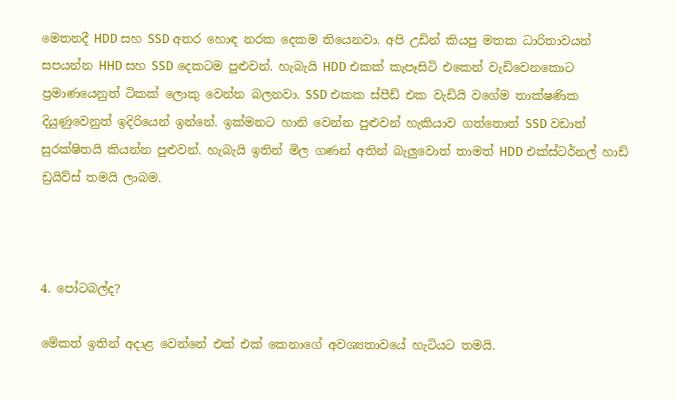මෙතනදී HDD සහ SSD අතර හොඳ නරක දෙකම තියෙනවා. අපි උඩින් කියපු මතක ධාරිතාවයන් සපයන්න HHD සහ SSD දෙකටම පුළුවන්. හැබැයි HDD එකක් කැපෑසිටි එකෙන් වැඩිවෙනකොට ප්‍රමාණයෙනුත් ටිකක් ලොකු වෙන්න බලනවා. SSD එකක ස්පීඩ් එක වැඩියි වගේම තාක්ෂණික දියුණුවෙනුත් ඉදිරියෙන් ඉන්නේ. ඉක්මනට හානි වෙන්න පුළුවන් හැකියාව ගත්තොත් SSD වඩාත් සුරක්ෂිතයි කියන්න පුළුවන්. හැබැයි ඉතින් මිල ගණන් අතින් බැලුවොත් තාමත් HDD එක්ස්ටර්නල් හාඩ් ඩ්‍රයිව්ස් තමයි ලාබම.



4. පෝටබල්ද?

මේකත් ඉතින් අදාළ වෙන්නේ එක් එක් කෙනාගේ අවශ්‍යතාවයේ හැටියට තමයි.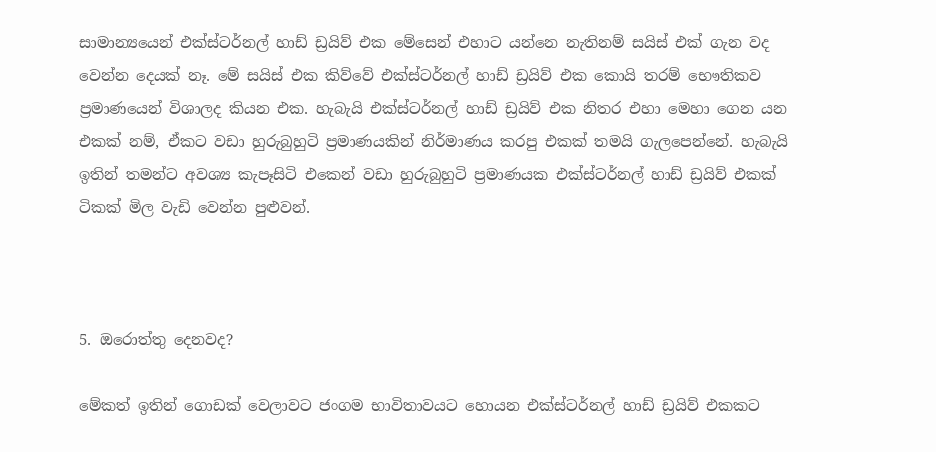සාමාන්‍යයෙන් එක්ස්ටර්නල් හාඩ් ඩ්‍රයිව් එක මේසෙන් එහාට යන්නෙ නැතිනම් සයිස් එක් ගැන වද වෙන්න දෙයක් නෑ. මේ සයිස් එක කිව්වේ එක්ස්ටර්නල් හාඩ් ඩ්‍රයිව් එක කොයි තරම් භෞතිකව ප්‍රමාණයෙන් විශාලද කියන එක. හැබැයි එක්ස්ටර්නල් හාඩ් ඩ්‍රයිව් එක නිතර එහා මෙහා ගෙන යන එකක් නම්, ඒකට වඩා හුරුබුහුටි ප්‍රමාණයකින් නිර්මාණය කරපු එකක් තමයි ගැලපෙන්නේ. හැබැයි ඉතින් තමන්ට අවශ්‍ය කැපෑසිටි එකෙන් වඩා හුරුබුහුටි ප්‍රමාණයක එක්ස්ටර්නල් හාඩ් ඩ්‍රයිව් එකක් ටිකක් මිල වැඩි වෙන්න පුළුවන්.



5. ඔරොත්තු දෙනවද?

මේකත් ඉතින් ගොඩක් වෙලාවට ජංගම භාවිතාවයට හොයන එක්ස්ටර්නල් හාඩ් ඩ්‍රයිව් එකකට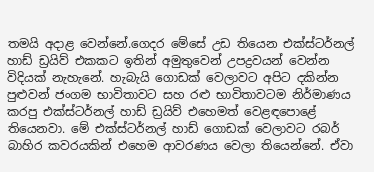තමයි අදාළ වෙන්නේ.ගෙදර මේසේ උඩ තියෙන එක්ස්ටර්නල් හාඩ් ඩ්‍රයිව් එකකට ඉතින් අමුතුවෙන් උපද්‍රවයන් වෙන්න විදියක් නැහැනේ. හැබැයි ගොඩක් වෙලාවට අපිට දකින්න පුළුවන් ජංගම භාවිතාවට සහ රළු භාවිතාවටම නිර්මාණය කරපු එක්ස්ටර්නල් හාඩ් ඩ්‍රයිව් එහෙමත් වෙළඳපොළේ තියෙනවා. මේ එක්ස්ටර්නල් හාඩ් ගොඩක් වෙලාවට රබර් බාහිර කවරයකින් එහෙම ආවරණය වෙලා තියෙන්නේ. ඒවා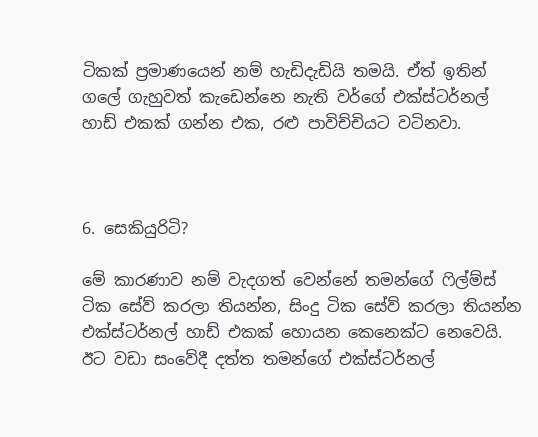ටිකක් ප්‍රමාණයෙන් නම් හැඩිදැඩියි තමයි. ඒත් ඉතින් ගලේ ගැහුවත් කැඩෙන්නෙ නැති වර්ගේ එක්ස්ටර්නල් හාඩ් එකක් ගන්න එක, රළු පාවිච්චියට වටිනවා.



6. සෙකියුරිටි?

මේ කාරණාව නම් වැදගත් වෙන්නේ තමන්ගේ ෆිල්ම්ස් ටික සේව් කරලා තියන්න, සිංදු ටික සේව් කරලා තියන්න එක්ස්ටර්නල් හාඩ් එකක් හොයන කෙනෙක්ට නෙවෙයි. ඊට වඩා සංවේදී දත්ත තමන්ගේ එක්ස්ටර්නල්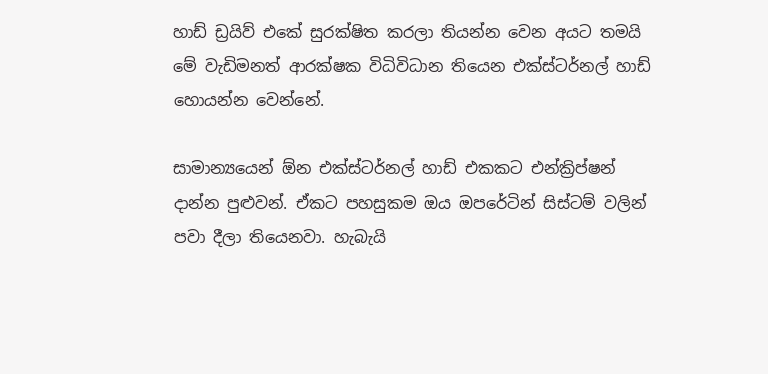හාඩ් ඩ්‍රයිව් එකේ සුරක්ෂිත කරලා තියන්න වෙන අයට තමයි මේ වැඩිමනත් ආරක්ෂක විධිවිධාන තියෙන එක්ස්ටර්නල් හාඩ් හොයන්න වෙන්නේ.

සාමාන්‍යයෙන් ඕන එක්ස්ටර්නල් හාඩ් එකකට එන්ක්‍රිප්ෂන් දාන්න පුළුවන්. ඒකට පහසුකම ඔය ඔපරේටින් සිස්ටම් වලින් පවා දීලා තියෙනවා. හැබැයි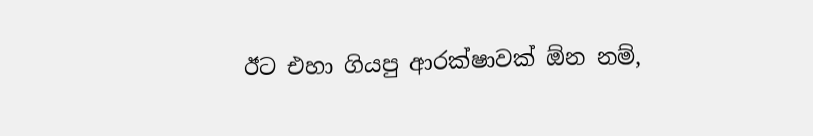ඊට එහා ගියපු ආරක්ෂාවක් ඕන නම්,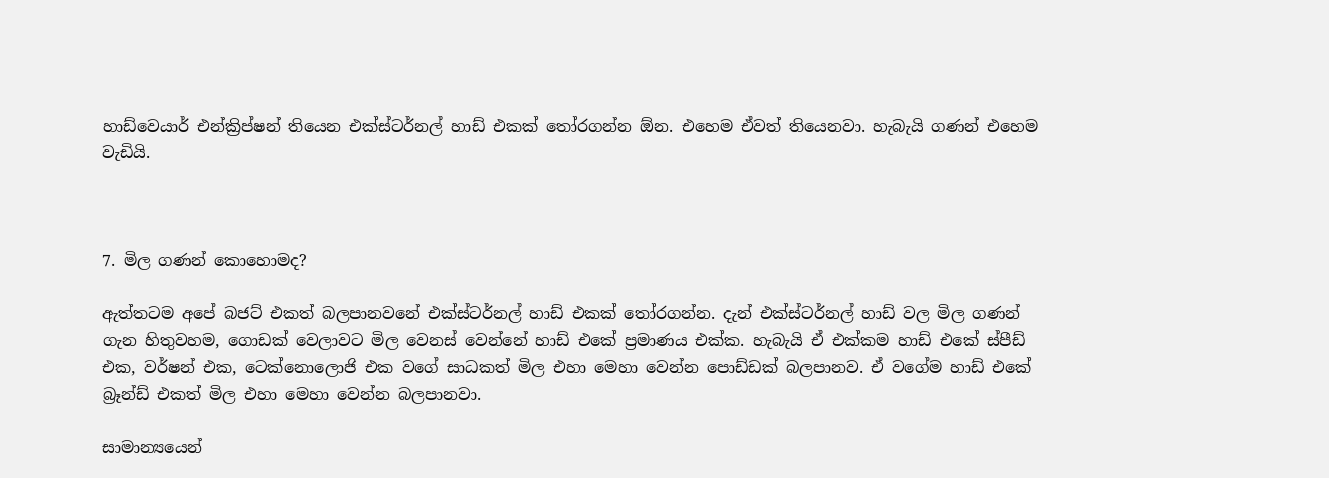හාඩ්වෙයාර් එන්ක්‍රිප්ෂන් තියෙන එක්ස්ටර්නල් හාඩ් එකක් තෝරගන්න ඕන. එහෙම ඒවත් තියෙනවා. හැබැයි ගණන් එහෙම වැඩියි.



7. මිල ගණන් කොහොමද?

ඇත්තටම අපේ බජට් එකත් බලපානවනේ එක්ස්ටර්නල් හාඩ් එකක් තෝරගන්න. දැන් එක්ස්ටර්නල් හාඩ් වල මිල ගණන් ගැන හිතුවහම, ගොඩක් වෙලාවට මිල වෙනස් වෙන්නේ හාඩ් එකේ ප්‍රමාණය එක්ක. හැබැයි ඒ එක්කම හාඩ් එකේ ස්පීඩ් එක, වර්ෂන් එක, ටෙක්නොලොජි එක වගේ සාධකත් මිල එහා මෙහා වෙන්න පොඩ්ඩක් බලපානව. ඒ වගේම හාඩ් එකේ බ්‍රෑන්ඩ් එකත් මිල එහා මෙහා වෙන්න බලපානවා.

සාමාන්‍යයෙන්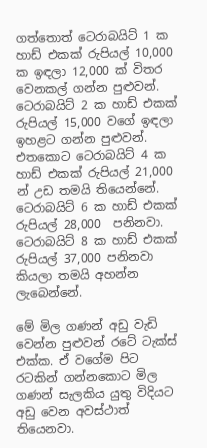ගත්තොත් ටෙරාබයිට් 1 ක හාඩ් එකක් රුපියල් 10,000 ක ඉඳලා 12,000 ක් විතර වෙනකල් ගන්න පුළුවන්. ටෙරාබයිට් 2 ක හාඩ් එකක් රුපියල් 15,000 වගේ ඉඳලා ඉහළට ගන්න පුළුවන්. එතකොට ටෙරාබයිට් 4 ක හාඩ් එකක් රුපියල් 21,000 න් උඩ තමයි තියෙන්නේ. ටෙරාබයිට් 6 ක හාඩ් එකක් රුපියල් 28,000  පනිනවා. ටෙරාබයිට් 8 ක හාඩ් එකක් රුපියල් 37,000 පනිනවා කියලා තමයි අහන්න ලැබෙන්නේ.

මේ මිල ගණන් අඩු වැඩි වෙන්න පුළුවන් රටේ ටැක්ස් එක්ක. ඒ වගේම පිට රටකින් ගන්නකොට මිල ගණන් සැලකිය යුතු විදියට අඩු වෙන අවස්ථාත් තියෙනවා.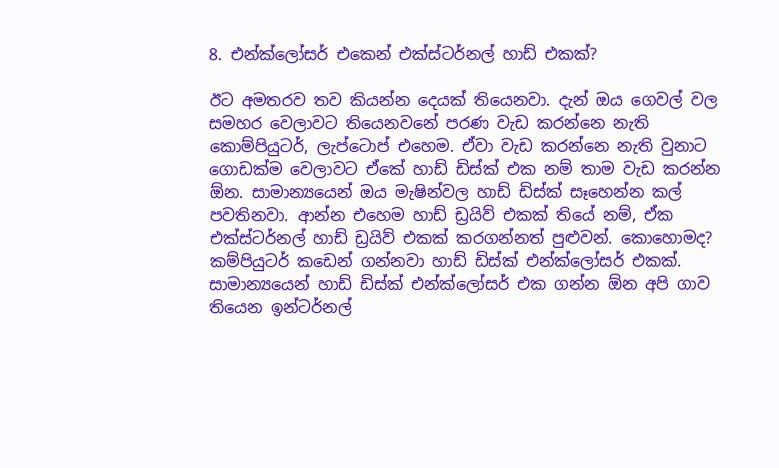8. එන්ක්ලෝසර් එකෙන් එක්ස්ටර්නල් හාඩ් එකක්?

ඊට අමතරව තව කියන්න දෙයක් තියෙනවා. දැන් ඔය ගෙවල් වල සමහර වෙලාවට තියෙනවනේ පරණ වැඩ කරන්නෙ නැති කොම්පියුටර්, ලැප්ටොප් එහෙම. ඒවා වැඩ කරන්නෙ නැති වුනාට ගොඩක්ම වෙලාවට ඒකේ හාඩ් ඩිස්ක් එක නම් තාම වැඩ කරන්න ඕන. සාමාන්‍යයෙන් ඔය මැෂින්වල හාඩ් ඩිස්ක් සෑහෙන්න කල් පවතිනවා. ආන්න එහෙම හාඩ් ඩ්‍රයිව් එකක් තියේ නම්, ඒක එක්ස්ටර්නල් හාඩ් ඩ්‍රයිව් එකක් කරගන්නත් පුළුවන්. කොහොමද? කම්පියුටර් කඩෙන් ගන්නවා හාඩ් ඩිස්ක් එන්ක්ලෝසර් එකක්. සාමාන්‍යයෙන් හාඩ් ඩිස්ක් එන්ක්ලෝසර් එක ගන්න ඕන අපි ගාව තියෙන ඉන්ටර්නල්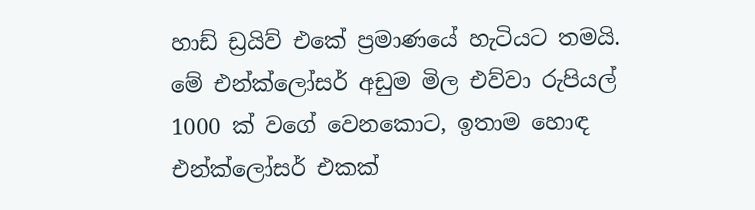හාඩ් ඩ්‍රයිව් එකේ ප්‍රමාණයේ හැටියට තමයි. මේ එන්ක්ලෝසර් අඩුම මිල එව්වා රුපියල් 1000 ක් වගේ වෙනකොට, ඉතාම හොඳ එන්ක්ලෝසර් එකක්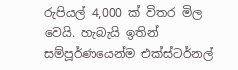රුපියල් 4,000 ක් විතර මිල වෙයි. හැබැයි ඉතින් සම්පූර්ණයෙන්ම එක්ස්ටර්නල්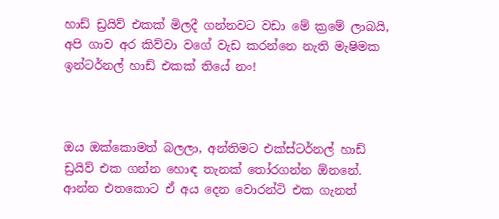හාඩ් ඩ්‍රයිව් එකක් මිලදී ගන්නවට වඩා මේ ක්‍රමේ ලාබයි, අපි ගාව අර කිව්වා වගේ වැඩ කරන්නෙ නැති මැෂිමක ඉන්ටර්නල් හාඩ් එකක් තියේ නං!



ඔය ඔක්කොමත් බලලා, අන්තිමට එක්ස්ටර්නල් හාඩ් ඩ්‍රයිව් එක ගන්න හොඳ තැනක් තෝරගන්න ඕනනේ. ආන්න එතකොට ඒ අය දෙන වොරන්ටි එක ගැනත්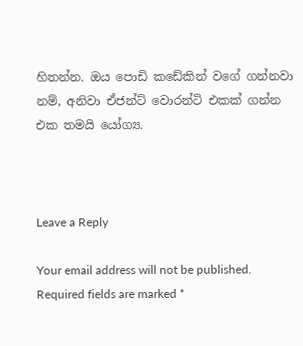හිතන්න. ඔය පොඩි කඩේකින් වගේ ගන්නවා නම්, අනිවා ඒජන්ට් වොරන්ටි එකක් ගන්න එක තමයි යෝග්‍ය.



Leave a Reply

Your email address will not be published. Required fields are marked *